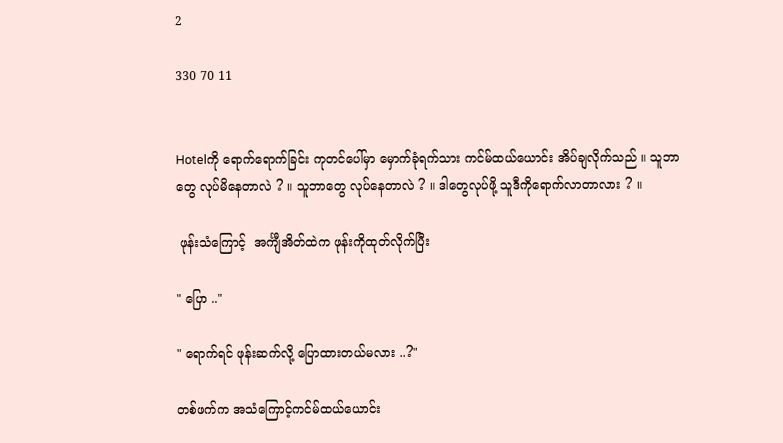2

330 70 11


Hotelကို ရောက်ရောက်ခြင်း ကုတင်ပေါ်မှာ မှောက်ခုံရက်သား ကင်မ်ထယ်ယောင်း အိပ်ချလိုက်သည် ။ သူဘာတွေ လုပ်မိနေတာလဲ ? ။ သူဘာတွေ လုပ်နေတာလဲ ? ။ ဒါတွေလုပ်ဖို့ သူဒီကိုရောက်လာတာလား ? ။

 ဖုန်းသံကြောင့်  အင်္ကျီအိတ်ထဲက ဖုန်းကိုထုတ်လိုက်ပြီး

" ပြော .."

" ရောက်ရင် ဖုန်းဆက်လို့ ပြောထားတယ်မလား ..?"

တစ်ဖက်က အသံကြောင့်ကင်မ်ထယ်ယောင်း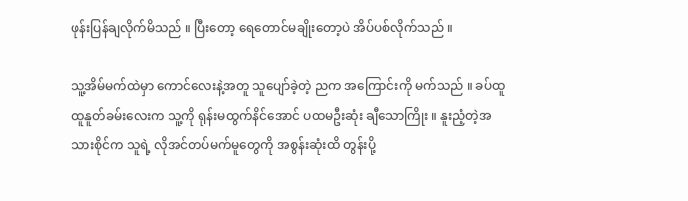ဖုန်းပြန်ချလိုက်မိသည် ။ ပြီးတော့ ရေတောင်မချိုးတော့ပဲ အိပ်ပစ်လိုက်သည် ။

သူ့အိမ်မက်ထဲမှာ ကောင်လေးနဲ့အတူ သူပျော်ခဲ့တဲ့ ညက အကြောင်းကို မက်သည် ။ ခပ်ထူထူနူတ်ခမ်းလေးက သူ့ကို ရုန်းမထွက်နိင်အောင် ပထမဦးဆုံး ချီသောကြိုး ။ နူးညံ့တဲ့အသားစိုင်က သူရဲ့ လိုအင်တပ်မက်မူတွေကို အစွန်းဆုံးထိ တွန်းပို့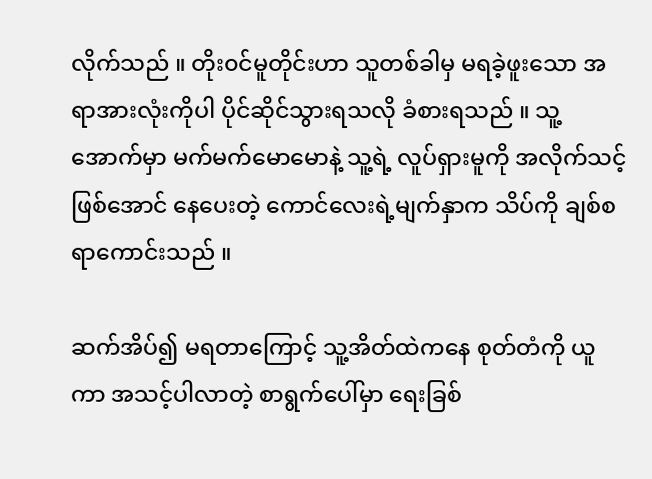လိုက်သည် ။ တိုး၀င်မူတိုင်းဟာ သူတစ်ခါမှ မရခဲ့ဖူးသော အရာအားလုံးကိုပါ ပိုင်ဆိုင်သွားရသလို ခံစားရသည် ။ သူ့အောက်မှာ မက်မက်မောမောနဲ့ သူ့ရဲ့ လူပ်ရှားမူကို အလိုက်သင့်ဖြစ်အောင် နေပေးတဲ့ ကောင်လေးရဲ့မျက်နှာက သိပ်ကို ချစ်စရာကောင်းသည် ။

ဆက်အိပ်၍ မရတာကြောင့် သူ့အိတ်ထဲကနေ စုတ်တံကို ယူကာ အသင့်ပါလာတဲ့ စာရွက်ပေါ်မှာ ရေးခြစ်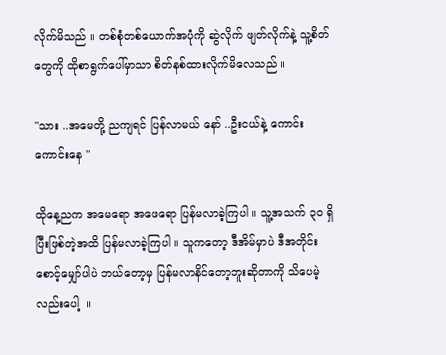လိုက်မိသည် ။ တစ်စုံတစ်ယောက်အပုံကို ဆွဲလိုက် ဖျတ်လိုက်နဲ့ သူ့စိတ်တွေကို ထိုစာရွက်ပေါ်မှာသာ စိတ်နစ်ထားလိုက်မိလေသည် ။

"သား ..အမေတို့ ညကျရင် ပြန်လာမယ် နော် ..ဦးငယ်နဲ့ ကောင်းကောင်းနေ "

ထိုနေ့ညက အမေရော အဖေရော ပြန်မလာခဲ့ကြပါ ။ သူ့အသက် ၃၀ ရှိပြီးဖြစ်တဲ့အထိ ပြန်မလာခဲ့ကြပါ ။ သူကတော့ ဒီအိမ်မှာပဲ ဒီအတိုင်း  စောင့်မျှော်ပါပဲ ဘယ်တော့မှ ပြန်မလာနိင်တော့ဘူးဆိုတာကို သိပေမဲ့လည်းပေါ့  ။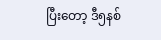ပြီးတော့ ဒီ၅နစ်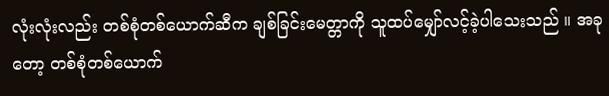လုံးလုံးလည်း တစ်စုံတစ်ယောက်ဆီက ချစ်ခြင်းမေတ္တာကို သူထပ်မျှော်လင့်ခဲ့ပါသေးသည် ။ အခုတော့ တစ်စုံတစ်ယောက်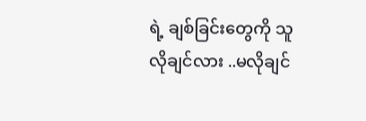ရဲ့ ‌ချစ်ခြင်းတွေကို သူလိုချင်လား ..မလိုချင်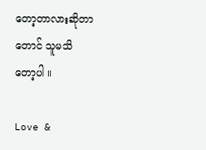တော့တာလားဆိုတာတောင် သူမသိ
တော့ပါ ။

Love &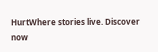HurtWhere stories live. Discover now